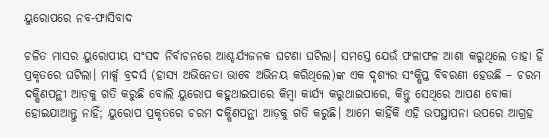ୟୁରୋପରେ ନବ-ଫାସିବାଦ

ଚଳିତ ମାସର ୟୁରୋପୀୟ ସଂସଦ ନିର୍ବାଚନରେ ଆଶ୍ଚର୍ଯ୍ୟଜନକ ଘଟଣା ଘଟିଲା। ସମସ୍ତେ ଯେଉଁ ଫଳାଫଳ ଆଶା କରୁଥିଲେ ତାହା ହିଁ ପ୍ରକୃତରେ ଘଟିଲା। ମାର୍କ୍ସ ବ୍ରଦର୍ସ (ହାସ୍ୟ ଅଭିନେତା ଭାବେ ଅଭିନୟ କରିଥିଲେ)ଙ୍କ ଏକ ଦୃଶ୍ୟର ସଂକ୍ଷିପ୍ତ ବିବରଣୀ ହେଉଛି – ଚରମ ଦକ୍ଷିଣପନ୍ଥୀ ଆଡ଼କୁ ଗତି କରୁଛି ବୋଲି ୟୁରୋପ କହୁଥାଇପାରେ କିମ୍ବା କାର୍ଯ୍ୟ କରୁଥାଇପାରେ, କିନ୍ତୁ ସେଥିରେ ଆପଣ ବୋକା ହୋଇଯାଆନ୍ତୁ ନାହିଁ; ୟୁରୋପ ପ୍ରକୃତରେ ଚରମ ଦକ୍ଷିଣପନ୍ଥୀ ଆଡ଼କୁ ଗତି କରୁଛି। ଆମେ କାହିଁକି ଏହି ଉପସ୍ଥାପନା ଉପରେ ଆଗ୍ରହ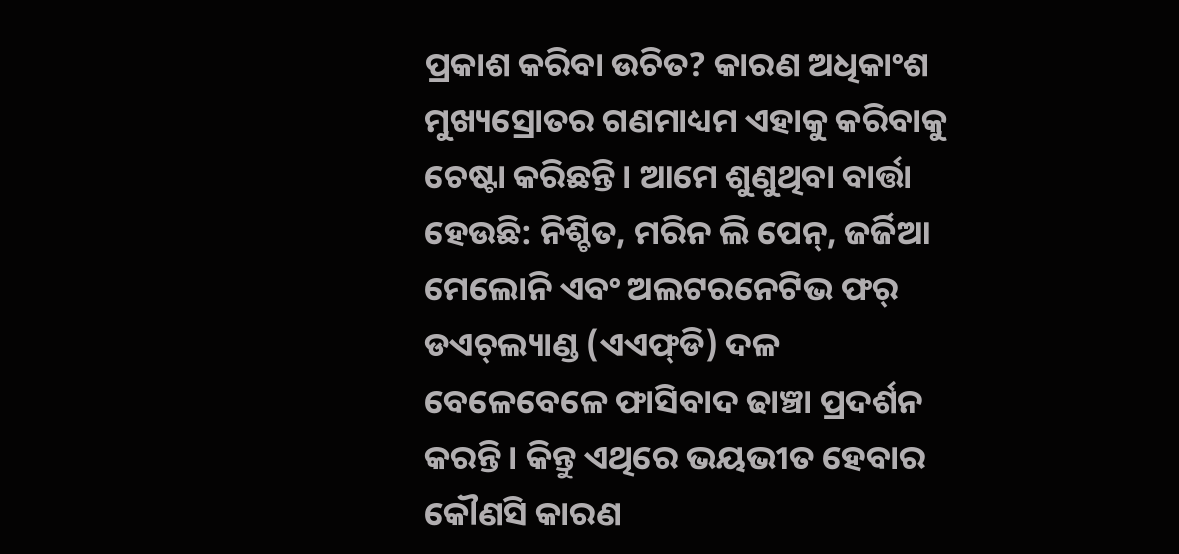ପ୍ରକାଶ କରିବା ଉଚିତ? କାରଣ ଅଧିକାଂଶ ମୁଖ୍ୟସ୍ରୋତର ଗଣମାଧ୍ୟମ ଏହାକୁ କରିବାକୁ ଚେଷ୍ଟା କରିଛନ୍ତି। ଆମେ ଶୁଣୁଥିବା ବାର୍ତ୍ତା ହେଉଛି: ନିଶ୍ଚିତ, ମରିନ ଲି ପେନ୍‌, ଜର୍ଜିଆ ମେଲୋନି ଏବଂ ଅଲଟରନେଟିଭ ଫର୍‌ ଡଏଚ୍‌ଲ୍ୟାଣ୍ଡ (ଏଏଫ୍‌ଡି) ଦଳ ବେଳେବେଳେ ଫାସିବାଦ ଢାଞ୍ଚା ପ୍ରଦର୍ଶନ କରନ୍ତି । କିନ୍ତୁ ଏଥିରେ ଭୟଭୀତ ହେବାର କୌଣସି କାରଣ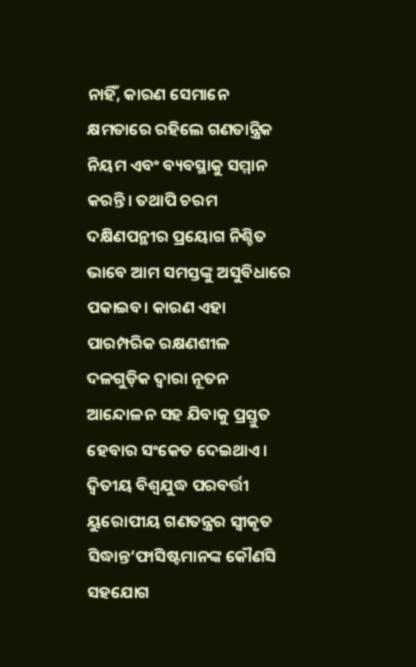ନାହିଁ, କାରଣ ସେମାନେ କ୍ଷମତାରେ ରହିଲେ ଗଣତାନ୍ତ୍ରିକ ନିୟମ ଏବଂ ବ୍ୟବସ୍ଥାକୁ ସମ୍ମାନ କରନ୍ତି। ତଥାପି ଚରମ ଦକ୍ଷିଣପନ୍ଥୀର ପ୍ରୟୋଗ ନିଶ୍ଚିତ ଭାବେ ଆମ ସମସ୍ତଙ୍କୁ ଅସୁବିଧାରେ ପକାଇବ। କାରଣ ଏହା ପାରମ୍ପରିକ ରକ୍ଷଣଶୀଳ ଦଳଗୁଡ଼ିକ ଦ୍ୱାରା ନୂତନ ଆନ୍ଦୋଳନ ସହ ଯିବାକୁ ପ୍ରସ୍ତୁତ ହେବାର ସଂକେତ ଦେଇଥାଏ। ଦ୍ୱିତୀୟ ବିଶ୍ୱଯୁଦ୍ଧ ପରବର୍ତ୍ତୀ ୟୁରୋପୀୟ ଗଣତନ୍ତ୍ରର ସ୍ବୀକୃତ ସିଦ୍ଧାନ୍ତ‘ଫାସିଷ୍ଟମାନଙ୍କ କୌଣସି ସହଯୋଗ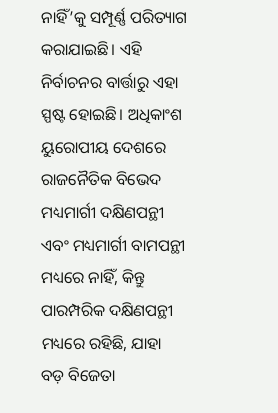ନାହିଁ’କୁ ସମ୍ପୂର୍ଣ୍ଣ ପରିତ୍ୟାଗ କରାଯାଇଛି। ଏହି ନିର୍ବାଚନର ବାର୍ତ୍ତାରୁ ଏହା ସ୍ପଷ୍ଟ ହୋଇଛି। ଅଧିକାଂଶ ୟୁରୋପୀୟ ଦେଶରେ ରାଜନୈତିକ ବିଭେଦ ମଧ୍ୟମାର୍ଗୀ ଦକ୍ଷିଣପନ୍ଥୀ ଏବଂ ମଧ୍ୟମାର୍ଗୀ ବାମପନ୍ଥୀ ମଧ୍ୟରେ ନାହିଁ, କିନ୍ତୁ ପାରମ୍ପରିକ ଦକ୍ଷିଣପନ୍ଥୀ ମଧ୍ୟରେ ରହିଛି, ଯାହା ବଡ଼ ବିଜେତା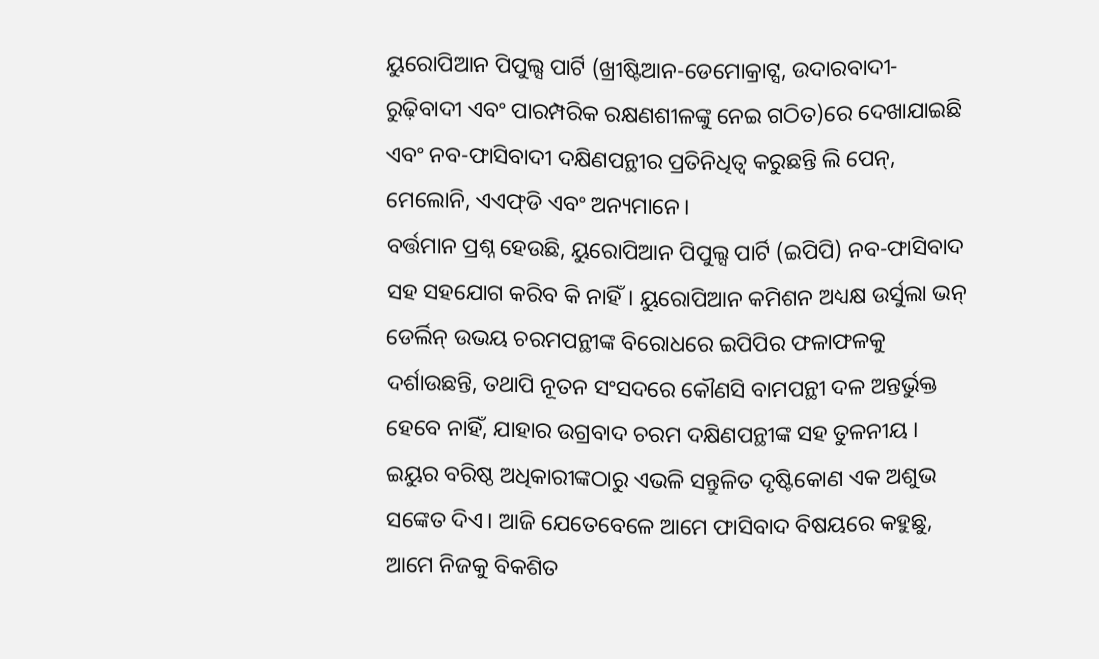ୟୁରୋପିଆନ ପିପୁଲ୍ସ ପାର୍ଟି (ଖ୍ରୀଷ୍ଟିଆନ-ଡେମୋକ୍ରାଟ୍ସ, ଉଦାରବାଦୀ-ରୁଢ଼ିବାଦୀ ଏବଂ ପାରମ୍ପରିକ ରକ୍ଷଣଶୀଳଙ୍କୁ ନେଇ ଗଠିତ)ରେ ଦେଖାଯାଇଛି ଏବଂ ନବ-ଫାସିବାଦୀ ଦକ୍ଷିଣପନ୍ଥୀର ପ୍ରତିନିଧିତ୍ୱ କରୁଛନ୍ତି ଲି ପେନ୍‌, ମେଲୋନି, ଏଏଫ୍‌ଡି ଏବଂ ଅନ୍ୟମାନେ।
ବର୍ତ୍ତମାନ ପ୍ରଶ୍ନ ହେଉଛି, ୟୁରୋପିଆନ ପିପୁଲ୍ସ ପାର୍ଟି (ଇପିପି) ନବ-ଫାସିବାଦ ସହ ସହଯୋଗ କରିବ କି ନାହିଁ। ୟୁରୋପିଆନ କମିଶନ ଅଧ୍ୟକ୍ଷ ଉର୍ସୁଲା ଭନ୍‌ ଡେର୍ଲିନ୍‌ ଉଭୟ ଚରମପନ୍ଥୀଙ୍କ ବିରୋଧରେ ଇପିପିର ଫଳାଫଳକୁ ଦର୍ଶାଉଛନ୍ତି, ତଥାପି ନୂତନ ସଂସଦରେ କୌଣସି ବାମପନ୍ଥୀ ଦଳ ଅନ୍ତର୍ଭୁକ୍ତ ହେବେ ନାହିଁ, ଯାହାର ଉଗ୍ରବାଦ ଚରମ ଦକ୍ଷିଣପନ୍ଥୀଙ୍କ ସହ ତୁଳନୀୟ । ଇୟୁର ବରିଷ୍ଠ ଅଧିକାରୀଙ୍କଠାରୁ ଏଭଳି ସନ୍ତୁଳିତ ଦୃଷ୍ଟିକୋଣ ଏକ ଅଶୁଭ ସଙ୍କେତ ଦିଏ। ଆଜି ଯେତେବେଳେ ଆମେ ଫାସିବାଦ ବିଷୟରେ କହୁଛୁ, ଆମେ ନିଜକୁ ବିକଶିତ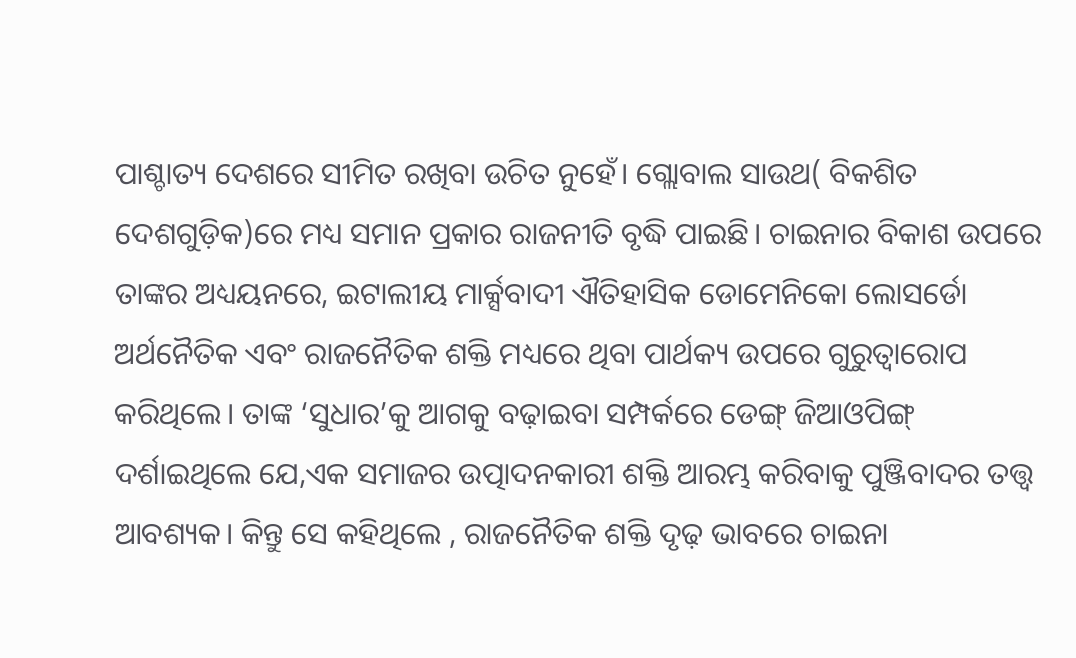ପାଶ୍ଚାତ୍ୟ ଦେଶରେ ସୀମିତ ରଖିବା ଉଚିତ ନୁହେଁ। ଗ୍ଲୋବାଲ ସାଉଥ( ବିକଶିତ ଦେଶଗୁଡ଼ିକ)ରେ ମଧ୍ୟ ସମାନ ପ୍ରକାର ରାଜନୀତି ବୃଦ୍ଧି ପାଇଛି। ଚାଇନାର ବିକାଶ ଉପରେ ତାଙ୍କର ଅଧ୍ୟୟନରେ, ଇଟାଲୀୟ ମାର୍କ୍ସବାଦୀ ଐତିହାସିକ ଡୋମେନିକୋ ଲୋସର୍ଡୋ ଅର୍ଥନୈତିକ ଏବଂ ରାଜନୈତିକ ଶକ୍ତି ମଧ୍ୟରେ ଥିବା ପାର୍ଥକ୍ୟ ଉପରେ ଗୁରୁତ୍ୱାରୋପ କରିଥିଲେ। ତାଙ୍କ ‘ସୁଧାର’କୁ ଆଗକୁ ବଢ଼ାଇବା ସମ୍ପର୍କରେ ଡେଙ୍ଗ୍‌ ଜିଆଓପିଙ୍ଗ୍‌ ଦର୍ଶାଇଥିଲେ ଯେ,ଏକ ସମାଜର ଉତ୍ପାଦନକାରୀ ଶକ୍ତି ଆରମ୍ଭ କରିବାକୁ ପୁଞ୍ଜିବାଦର ତତ୍ତ୍ୱ ଆବଶ୍ୟକ। କିନ୍ତୁ ସେ କହିଥିଲେ , ରାଜନୈତିକ ଶକ୍ତି ଦୃଢ଼ ଭାବରେ ଚାଇନା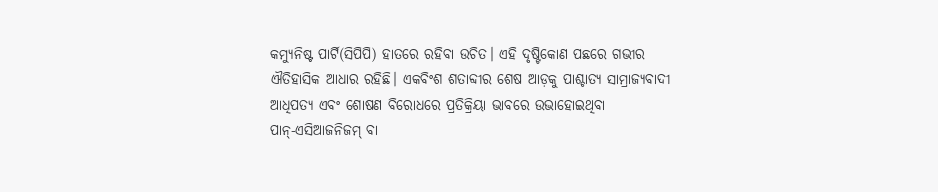କମ୍ୟୁନିଷ୍ଟ ପାର୍ଟି(ସିପିପି) ହାତରେ ରହିବା ଉଚିତ। ଏହି ଦୃଷ୍ଟିକୋଣ ପଛରେ ଗଭୀର ଐତିହାସିକ ଆଧାର ରହିଛି। ଏକବିଂଶ ଶତାବ୍ଦୀର ଶେଷ ଆଡ଼କୁ ପାଶ୍ଚାତ୍ୟ ସାମ୍ରାଜ୍ୟବାଦୀ ଆଧିପତ୍ୟ ଏବଂ ଶୋଷଣ ବିରୋଧରେ ପ୍ରତିକ୍ରିୟା ଭାବରେ ଉଭାହୋଇଥିବା ପାନ୍‌-ଏସିଆଜନିଜମ୍‌ ବା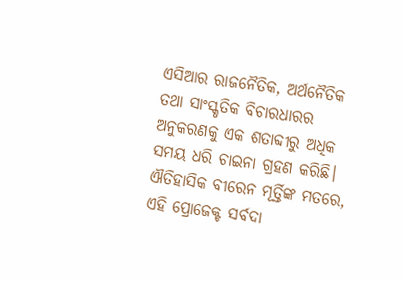ଏସିଆର ରାଜନୈତିକ, ଅର୍ଥନୈତିକ ତଥା ସାଂସ୍କୃତିକ ବିଚାରଧାରର ଅନୁକରଣକୁ ଏକ ଶତାବ୍ଦୀରୁ ଅଧିକ ସମୟ ଧରି ଚାଇନା ଗ୍ରହଣ କରିଛି। ଐତିହାସିକ ବୀରେନ ମୂର୍ତ୍ତିଙ୍କ ମତରେ, ଏହି ପ୍ରୋଜେକ୍ଟ ସର୍ବଦା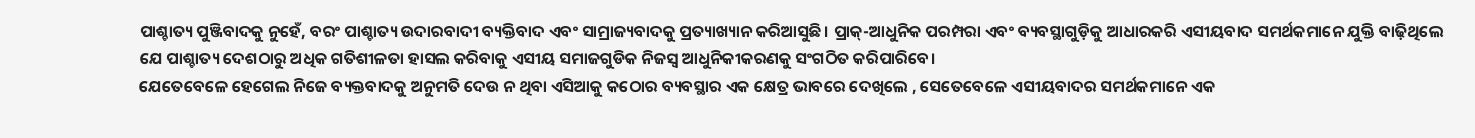ପାଶ୍ଚାତ୍ୟ ପୁଞ୍ଜିବାଦକୁ ନୁହେଁ, ବରଂ ପାଶ୍ଚାତ୍ୟ ଉଦାରବାଦୀ ବ୍ୟକ୍ତିବାଦ ଏବଂ ସାମ୍ରାଜ୍ୟବାଦକୁ ପ୍ରତ୍ୟାଖ୍ୟାନ କରିଆସୁଛି। ପ୍ରାକ୍‌-ଆଧୁନିକ ପରମ୍ପରା ଏବଂ ବ୍ୟବସ୍ଥାଗୁଡ଼ିକୁ ଆଧାରକରି ଏସୀୟବାଦ ସମର୍ଥକମାନେ ଯୁକ୍ତି ବାଢ଼ିଥିଲେ ଯେ ପାଶ୍ଚାତ୍ୟ ଦେଶଠାରୁ ଅଧିକ ଗତିଶୀଳତା ହାସଲ କରିବାକୁ ଏସୀୟ ସମାଜଗୁଡିକ ନିଜସ୍ବ ଆଧୁନିକୀକରଣକୁ ସଂଗଠିତ କରିପାରିବେ।
ଯେତେବେଳେ ହେଗେଲ ନିଜେ ବ୍ୟକ୍ତବାଦକୁ ଅନୁମତି ଦେଉ ନ ଥିବା ଏସିଆକୁ କଠୋର ବ୍ୟବସ୍ଥାର ଏକ କ୍ଷେତ୍ର ଭାବରେ ଦେଖିଲେ , ସେତେବେଳେ ଏସୀୟବାଦର ସମର୍ଥକମାନେ ଏକ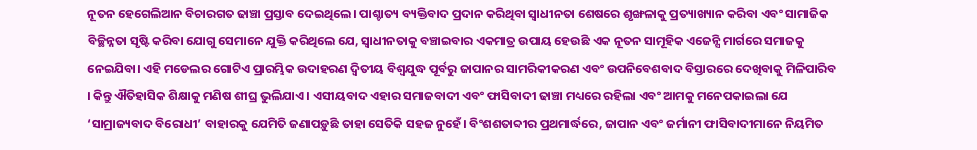ନୂତନ ହେଗେଲିଆନ ବିଚାରଗତ ଢାଞ୍ଚା ପ୍ରସ୍ତାବ ଦେଇଥିଲେ। ପାଶ୍ଚାତ୍ୟ ବ୍ୟକ୍ତିବାଦ ପ୍ରଦାନ କରିଥିବା ସ୍ବାଧୀନତା ଶେଷରେ ଶୃଙ୍ଖଳାକୁ ପ୍ରତ୍ୟାଖ୍ୟାନ କରିବା ଏବଂ ସାମାଜିକ ବିଚ୍ଛିନ୍ନତା ସୃଷ୍ଟି କରିବା ଯୋଗୁ ସେମାନେ ଯୁକ୍ତି କରିଥିଲେ ଯେ, ସ୍ବାଧୀନତାକୁ ବଞ୍ଚାଇବାର ଏକମାତ୍ର ଉପାୟ ହେଉଛି ଏକ ନୂତନ ସାମୂହିକ ଏଜେନ୍ସି ମାର୍ଗରେ ସମାଜକୁ ନେଇଯିବା। ଏହି ମଡେଲର ଗୋଟିଏ ପ୍ରାରମ୍ଭିକ ଉଦାହରଣ ଦ୍ୱିତୀୟ ବିଶ୍ୱଯୁଦ୍ଧ ପୂର୍ବରୁ ଜାପାନର ସାମରିକୀକରଣ ଏବଂ ଉପନିବେଶବାଦ ବିସ୍ତାରରେ ଦେଖିବାକୁ ମିଳିପାରିବ । କିନ୍ତୁ ଐତିହାସିକ ଶିକ୍ଷାକୁ ମଣିଷ ଶୀଘ୍ର ଭୁଲିଯାଏ । ଏସୀୟବାଦ ଏହାର ସମାଜବାଦୀ ଏବଂ ଫାସିବାଦୀ ଢାଞ୍ଚା ମଧ୍ୟରେ ରହିଲା ଏବଂ ଆମକୁ ମନେପକାଇଲା ଯେ ‘ସାମ୍ରାଜ୍ୟବାଦ ବିରୋଧୀ’ ବାହାରକୁ ଯେମିତି ଜଣାପଡ଼ୁଛି ତାହା ସେତିକି ସହଜ ନୁହେଁ। ବିଂଶଶତାବ୍ଦୀର ପ୍ରଥମାର୍ଦ୍ଧରେ, ଜାପାନ ଏବଂ ଜର୍ମାନୀ ଫାସିବାଦୀମାନେ ନିୟମିତ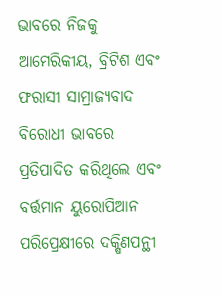ଭାବରେ ନିଜକୁ ଆମେରିକୀୟ, ବ୍ରିଟିଶ ଏବଂ ଫରାସୀ ସାମ୍ରାଜ୍ୟବାଦ ବିରୋଧୀ ଭାବରେ ପ୍ରତିପାଦିତ କରିଥିଲେ ଏବଂ ବର୍ତ୍ତମାନ ୟୁରୋପିଆନ ପରିପ୍ରେକ୍ଷୀରେ ଦକ୍ଷିଣପନ୍ଥୀ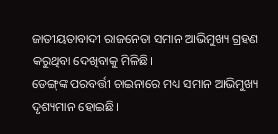ଜାତୀୟତାବାଦୀ ରାଜନେତା ସମାନ ଆଭିମୁଖ୍ୟ ଗ୍ରହଣ କରୁଥିବା ଦେଖିବାକୁ ମିଳିଛି।
ଡେଙ୍ଗ୍‌ଙ୍କ ପରବର୍ତ୍ତୀ ଚାଇନାରେ ମଧ୍ୟ ସମାନ ଆଭିମୁଖ୍ୟ ଦୃଶ୍ୟମାନ ହୋଇଛି।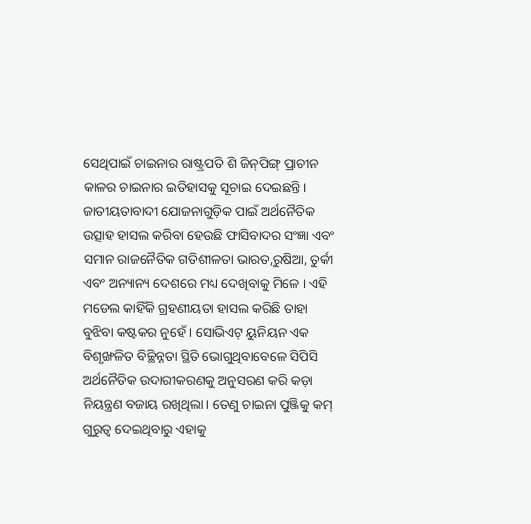ସେଥିପାଇଁ ଚାଇନାର ରାଷ୍ଟ୍ରପତି ଶି ଜିନ୍‌ପିଙ୍ଗ୍‌ ପ୍ରାଚୀନ କାଳର ଚାଇନାର ଇତିହାସକୁ ସୂଚାଇ ଦେଇଛନ୍ତି। ଜାତୀୟତାବାଦୀ ଯୋଜନାଗୁଡ଼ିକ ପାଇଁ ଅର୍ଥନୈତିକ ଉତ୍ସାହ ହାସଲ କରିବା ହେଉଛି ଫାସିବାଦର ସଂଜ୍ଞା ଏବଂ ସମାନ ରାଜନୈତିକ ଗତିଶୀଳତା ଭାରତ,ରୁଷିଆ, ତୁର୍କୀ ଏବଂ ଅନ୍ୟାନ୍ୟ ଦେଶରେ ମଧ୍ୟ ଦେଖିବାକୁ ମିଳେ । ଏହି ମଡେଲ କାହିଁକି ଗ୍ରହଣୀୟତା ହାସଲ କରିଛି ତାହା ବୁଝିବା କଷ୍ଟକର ନୁହେଁ । ସୋଭିଏଟ୍‌ ୟୁନିୟନ ଏକ ବିଶୃଙ୍ଖଳିତ ବିଚ୍ଛିନ୍ନତା ସ୍ଥିତି ଭୋଗୁଥିବାବେଳେ ସିପିସି ଅର୍ଥନୈତିକ ଉଦାରୀକରଣକୁ ଅନୁସରଣ କରି କଡ଼ା ନିୟନ୍ତ୍ରଣ ବଜାୟ ରଖିଥିଲା। ତେଣୁ ଚାଇନା ପୁଞ୍ଜିକୁ କମ୍‌ ଗୁରୁତ୍ୱ ଦେଇଥିବାରୁ ଏହାକୁ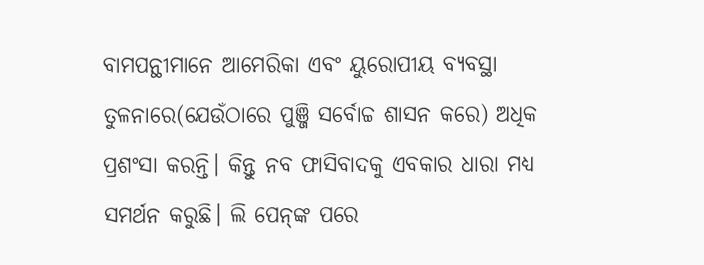ବାମପନ୍ଥୀମାନେ ଆମେରିକା ଏବଂ ୟୁରୋପୀୟ ବ୍ୟବସ୍ଥା ତୁଳନାରେ(ଯେଉଁଠାରେ ପୁଞ୍ଜି ସର୍ବୋଚ୍ଚ ଶାସନ କରେ) ଅଧିକ ପ୍ରଶଂସା କରନ୍ତି। କିନ୍ତୁ ନବ ଫାସିବାଦକୁ ଏବକାର ଧାରା ମଧ୍ୟ ସମର୍ଥନ କରୁଛି। ଲି ପେନ୍‌ଙ୍କ ପରେ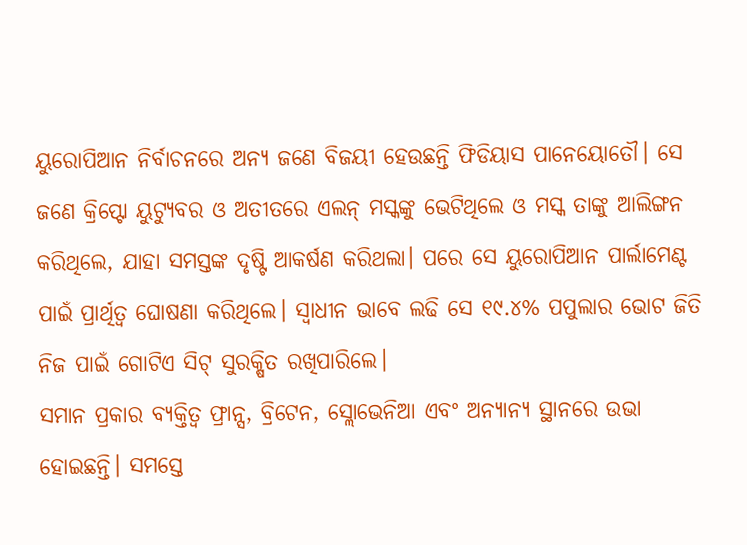ୟୁରୋପିଆନ ନିର୍ବାଚନରେ ଅନ୍ୟ ଜଣେ ବିଜୟୀ ହେଉଛନ୍ତି ଫିଡିୟାସ ପାନେୟୋତୌ। ସେ ଜଣେ କ୍ରିପ୍ଟୋ ୟୁଟ୍ୟୁବର ଓ ଅତୀତରେ ଏଲନ୍‌ ମସ୍କଙ୍କୁ ଭେଟିଥିଲେ ଓ ମସ୍କ ତାଙ୍କୁ ଆଲିଙ୍ଗନ କରିଥିଲେ, ଯାହା ସମସ୍ତଙ୍କ ଦୃଷ୍ଟି ଆକର୍ଷଣ କରିଥଲା। ପରେ ସେ ୟୁରୋପିଆନ ପାର୍ଲାମେଣ୍ଟ ପାଇଁ ପ୍ରାର୍ଥିତ୍ୱ ଘୋଷଣା କରିଥିଲେ। ସ୍ବାଧୀନ ଭାବେ ଲଢି ସେ ୧୯.୪% ପପୁଲାର ଭୋଟ ଜିତି ନିଜ ପାଇଁ ଗୋଟିଏ ସିଟ୍‌ ସୁରକ୍ଷିତ ରଖିପାରିଲେ।
ସମାନ ପ୍ରକାର ବ୍ୟକ୍ତିତ୍ୱ ଫ୍ରାନ୍ସ, ବ୍ରିଟେନ, ସ୍ଲୋଭେନିଆ ଏବଂ ଅନ୍ୟାନ୍ୟ ସ୍ଥାନରେ ଉଭା ହୋଇଛନ୍ତି। ସମସ୍ତେ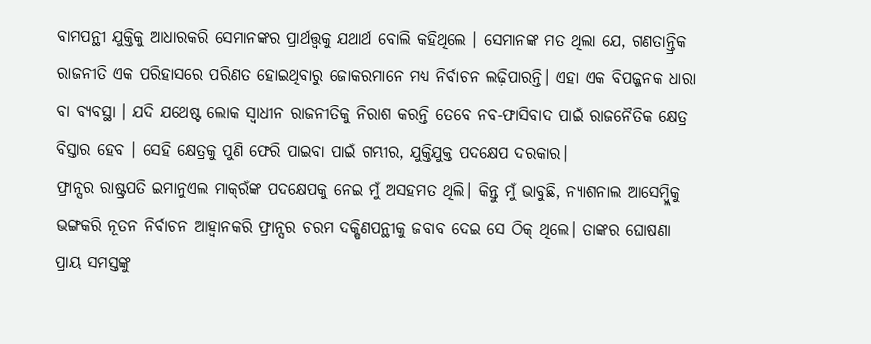ବାମପନ୍ଥୀ ଯୁକ୍ତିକୁ ଆଧାରକରି ସେମାନଙ୍କର ପ୍ରାର୍ଥତ୍ତ୍ୱକୁ ଯଥାର୍ଥ ବୋଲି କହିଥିଲେ । ସେମାନଙ୍କ ମତ ଥିଲା ଯେ, ଗଣତାନ୍ତ୍ରିକ ରାଜନୀତି ଏକ ପରିହାସରେ ପରିଣତ ହୋଇଥିବାରୁ ଜୋକରମାନେ ମଧ୍ୟ ନିର୍ବାଚନ ଲଢ଼ିପାରନ୍ତି। ଏହା ଏକ ବିପଜ୍ଜନକ ଧାରା ବା ବ୍ୟବସ୍ଥା । ଯଦି ଯଥେଷ୍ଟ ଲୋକ ସ୍ବାଧୀନ ରାଜନୀତିକୁ ନିରାଶ କରନ୍ତି ତେବେ ନବ-ଫାସିବାଦ ପାଇଁ ରାଜନୈତିକ କ୍ଷେତ୍ର ବିସ୍ତାର ହେବ । ସେହି କ୍ଷେତ୍ରକୁ ପୁଣି ଫେରି ପାଇବା ପାଇଁ ଗମ୍ଭୀର, ଯୁକ୍ତିଯୁକ୍ତ ପଦକ୍ଷେପ ଦରକାର।
ଫ୍ରାନ୍ସର ରାଷ୍ଟ୍ରପତି ଇମାନୁଏଲ ମାକ୍‌ରଁଙ୍କ ପଦକ୍ଷେପକୁ ନେଇ ମୁଁ ଅସହମତ ଥିଲି। କିନ୍ତୁ ମୁଁ ଭାବୁଛି, ନ୍ୟାଶନାଲ ଆସେମ୍ବ୍ଲିକୁ ଭଙ୍ଗକରି ନୂତନ ନିର୍ବାଚନ ଆହ୍ବାନକରି ଫ୍ରାନ୍ସର ଚରମ ଦକ୍ଷିଣପନ୍ଥୀକୁ ଜବାବ ଦେଇ ସେ ଠିକ୍‌ ଥିଲେ। ତାଙ୍କର ଘୋଷଣା ପ୍ରାୟ ସମସ୍ତଙ୍କୁ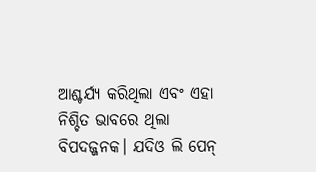ଆଶ୍ଚର୍ଯ୍ୟ କରିଥିଲା ଏବଂ ଏହା ନିଶ୍ଚିତ ଭାବରେ ଥିଲା ବିପଦଜ୍ଜନକ। ଯଦିଓ ଲି ପେନ୍‌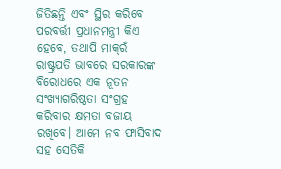ଜିତିଛନ୍ତି ଏବଂ ସ୍ଥିର କରିବେ ପରବର୍ତ୍ତୀ ପ୍ରଧାନମନ୍ତ୍ରୀ କିଏ ହେବେ, ତଥାପି ମାକ୍‌ରଁ ରାଷ୍ଟ୍ରପତି ଭାବରେ ସରକାରଙ୍କ ବିରୋଧରେ ଏକ ନୂତନ ସଂଖ୍ୟାଗରିଷ୍ଠତା ସଂଗ୍ରହ କରିବାର କ୍ଷମତା ବଜାୟ ରଖିବେ। ଆମେ ନବ ଫାସିବାଦ ସହ ସେତିକି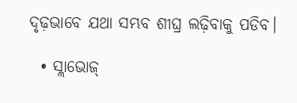ଦୃଢ଼ଭାବେ ଯଥା ସମ୍ଭବ ଶୀଘ୍ର ଲଢ଼ିବାକୁ ପଡିବ।

  • ସ୍ଲାଭୋଜ୍‌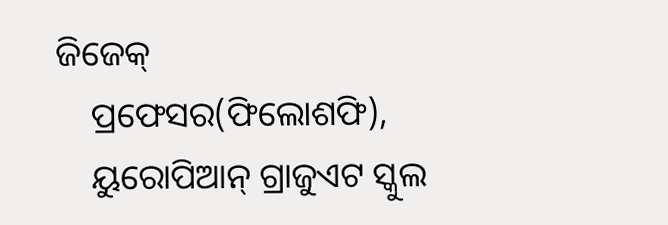ଜିଜେକ୍‌
    ପ୍ରଫେସର(ଫିଲୋଶଫି),
    ୟୁରୋପିଆନ୍‌ ଗ୍ରାଜୁଏଟ ସ୍କୁଲ